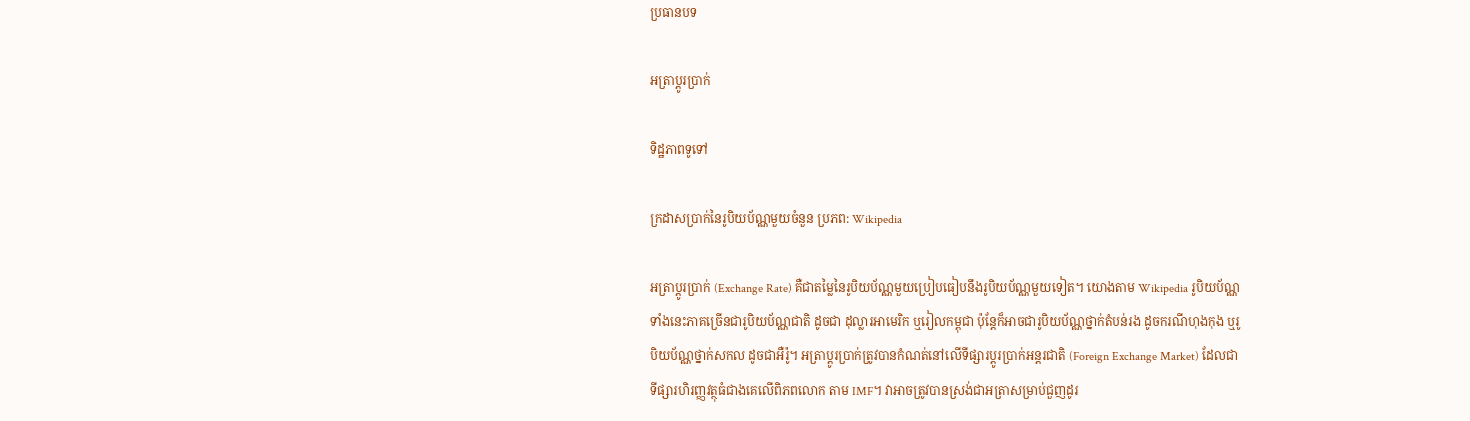ប្រធានបទ

អត្រាប្តូរប្រាក់

ទិដ្ឋភាពទូទៅ

ក្រដាសប្រាក់នៃរូបិយប័ណ្ណមួយចំនួន ប្រភព: Wikipedia

អត្រាប្តូរប្រាក់ (Exchange Rate) គឺជាតម្លៃនៃរូបិយប័ណ្ណមួយប្រៀបធៀបនឹងរូបិយប័ណ្ណមួយទៀត។ យោងតាម Wikipedia រូបិយប័ណ្ណទាំងនេះភាគច្រើនជារូបិយប័ណ្ណជាតិ ដូចជា ដុល្លារអាមេរិក ឬរៀលកម្ពុជា ប៉ុន្តែក៏អាចជារូបិយប័ណ្ណថ្នាក់តំបន់រង ដូចករណីហុងកុង ឬរូបិយប័ណ្ណថ្នាក់សកល ដូចជាអឺរ៉ូ។ អត្រាប្តូរប្រាក់ត្រូវបានកំណត់នៅលើទីផ្សារប្តូរប្រាក់អន្តរជាតិ (Foreign Exchange Market) ដែលជាទីផ្សារហិរញ្ញវត្ថុធំជាងគេលើពិភពលោក តាម IMF។ វាអាចត្រូវបានស្រង់ជាអត្រាសម្រាប់ជួញដូរ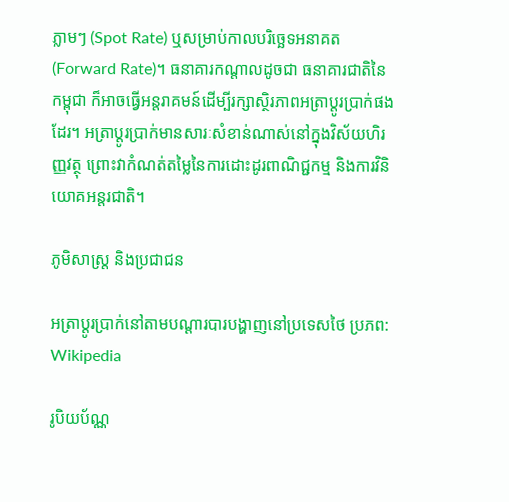ភ្លាមៗ (Spot Rate) ឬសម្រាប់កាលបរិច្ឆេទអនាគត (Forward Rate)។ ធនាគារកណ្តាលដូចជា ធនាគារជាតិនៃកម្ពុជា ក៏អាចធ្វើអន្តរាគមន៍ដើម្បីរក្សាស្ថិរភាពអត្រាប្តូរប្រាក់ផងដែរ។ អត្រាប្តូរប្រាក់មានសារៈសំខាន់ណាស់នៅក្នុងវិស័យហិរញ្ញវត្ថុ ព្រោះវាកំណត់តម្លៃនៃការដោះដូរពាណិជ្ជកម្ម និងការវិនិយោគអន្តរជាតិ។

ភូមិសាស្ត្រ និងប្រជាជន

អត្រាប្តូរប្រាក់នៅតាមបណ្តារបារបង្ហាញនៅប្រទេសថៃ ប្រភព: Wikipedia

រូបិយប័ណ្ណ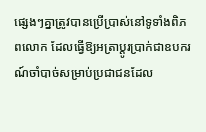ផ្សេងៗគ្នាត្រូវបានប្រើប្រាស់នៅទូទាំងពិភពលោក ដែលធ្វើឱ្យអត្រាប្តូរប្រាក់ជាឧបករណ៍ចាំបាច់សម្រាប់ប្រជាជនដែល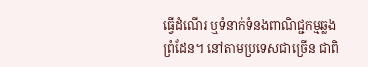ធ្វើដំណើរ ឬទំនាក់ទំនងពាណិជ្ជកម្មឆ្លងព្រំដែន។ នៅតាមប្រទេសជាច្រើន ជាពិ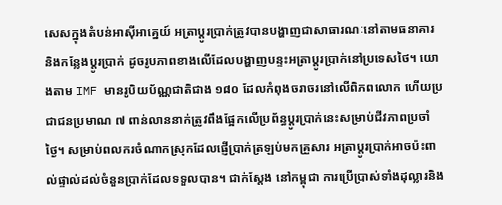សេសក្នុងតំបន់អាស៊ីអាគ្នេយ៍ អត្រាប្តូរប្រាក់ត្រូវបានបង្ហាញជាសាធារណៈនៅតាមធនាគារ និងកន្លែងប្តូរប្រាក់ ដូចរូបភាពខាងលើដែលបង្ហាញបន្ទះអត្រាប្តូរប្រាក់នៅប្រទេសថៃ។ យោងតាម IMF មានរូបិយប័ណ្ណជាតិជាង ១៨០ ដែលកំពុងចរាចរនៅលើពិភពលោក ហើយប្រជាជនប្រមាណ ៧ ពាន់លាននាក់ត្រូវពឹងផ្អែកលើប្រព័ន្ធប្តូរប្រាក់នេះសម្រាប់ជីវភាពប្រចាំថ្ងៃ។ សម្រាប់ពលករចំណាកស្រុកដែលផ្ញើប្រាក់ត្រឡប់មកគ្រួសារ អត្រាប្តូរប្រាក់អាចប៉ះពាល់ផ្ទាល់ដល់ចំនួនប្រាក់ដែលទទួលបាន។ ជាក់ស្តែង នៅកម្ពុជា ការប្រើប្រាស់ទាំងដុល្លារនិង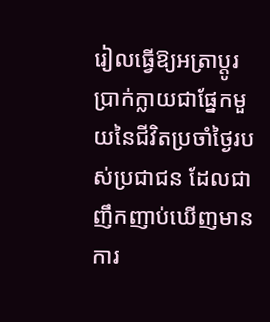រៀលធ្វើឱ្យអត្រាប្តូរប្រាក់ក្លាយជាផ្នែកមួយនៃជីវិតប្រចាំថ្ងៃរបស់ប្រជាជន ដែលជាញឹកញាប់ឃើញមានការ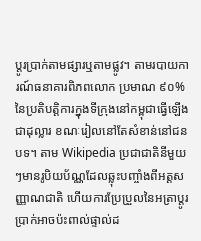ប្តូរប្រាក់តាមផ្សារឬតាមផ្លូវ។ តាមរបាយការណ៍ធនាគារពិភពលោក ប្រមាណ ៩០% នៃប្រតិបត្តិការក្នុងទីក្រុងនៅកម្ពុជាធ្វើឡើងជាដុល្លារ ខណៈរៀលនៅតែសំខាន់នៅជនបទ។ តាម Wikipedia ប្រជាជាតិនីមួយៗមានរូបិយប័ណ្ណដែលឆ្លុះបញ្ចាំងពីអត្តសញ្ញាណជាតិ ហើយការប្រែប្រួលនៃអត្រាប្តូរប្រាក់អាចប៉ះពាល់ផ្ទាល់ដ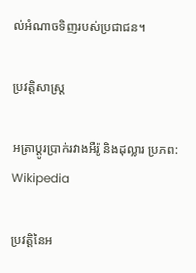ល់អំណាចទិញរបស់ប្រជាជន។

ប្រវត្តិសាស្ត្រ

អត្រាប្តូរប្រាក់រវាងអឺរ៉ូ និងដុល្លារ ប្រភព: Wikipedia

ប្រវត្តិនៃអ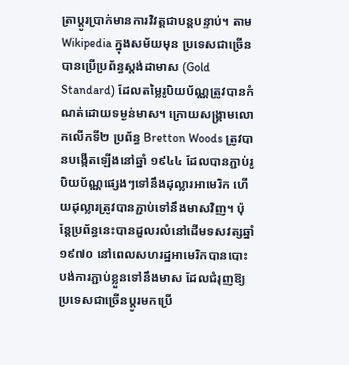ត្រាប្តូរប្រាក់មានការវិវត្តជាបន្តបន្ទាប់។ តាម Wikipedia ក្នុងសម័យមុន ប្រទេសជាច្រើនបានប្រើប្រព័ន្ធស្តង់ដាមាស (Gold Standard) ដែលតម្លៃរូបិយប័ណ្ណត្រូវបានកំណត់ដោយទម្ងន់មាស។ ក្រោយសង្គ្រាមលោកលើកទី២ ប្រព័ន្ធ Bretton Woods ត្រូវបានបង្កើតឡើងនៅឆ្នាំ ១៩៤៤ ដែលបានភ្ជាប់រូបិយប័ណ្ណផ្សេងៗទៅនឹងដុល្លារអាមេរិក ហើយដុល្លារត្រូវបានភ្ជាប់ទៅនឹងមាសវិញ។ ប៉ុន្តែប្រព័ន្ធនេះបានដួលរលំនៅដើមទសវត្សឆ្នាំ ១៩៧០ នៅពេលសហរដ្ឋអាមេរិកបានបោះបង់ការភ្ជាប់ខ្លួនទៅនឹងមាស ដែលជំរុញឱ្យប្រទេសជាច្រើនប្តូរមកប្រើ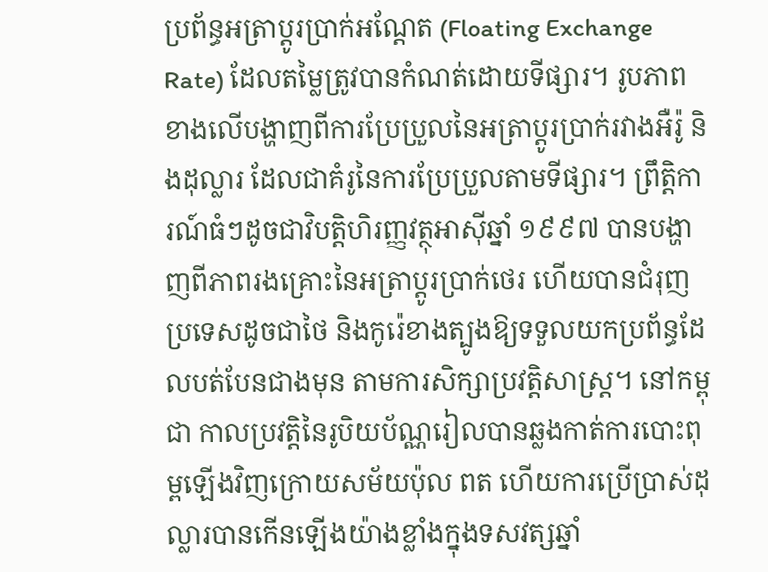ប្រព័ន្ធអត្រាប្តូរប្រាក់អណ្តែត (Floating Exchange Rate) ដែលតម្លៃត្រូវបានកំណត់ដោយទីផ្សារ។ រូបភាពខាងលើបង្ហាញពីការប្រែប្រួលនៃអត្រាប្តូរប្រាក់រវាងអឺរ៉ូ និងដុល្លារ ដែលជាគំរូនៃការប្រែប្រួលតាមទីផ្សារ។ ព្រឹត្តិការណ៍ធំៗដូចជាវិបត្តិហិរញ្ញវត្ថុអាស៊ីឆ្នាំ ១៩៩៧ បានបង្ហាញពីភាពរងគ្រោះនៃអត្រាប្តូរប្រាក់ថេរ ហើយបានជំរុញប្រទេសដូចជាថៃ និងកូរ៉េខាងត្បូងឱ្យទទួលយកប្រព័ន្ធដែលបត់បែនជាងមុន តាមការសិក្សាប្រវត្តិសាស្ត្រ។ នៅកម្ពុជា កាលប្រវត្តិនៃរូបិយប័ណ្ណរៀលបានឆ្លងកាត់ការបោះពុម្ពឡើងវិញក្រោយសម័យប៉ុល ពត ហើយការប្រើប្រាស់ដុល្លារបានកើនឡើងយ៉ាងខ្លាំងក្នុងទសវត្សឆ្នាំ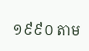១៩៩០ តាម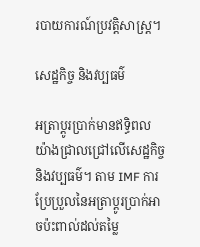របាយការណ៍ប្រវត្តិសាស្ត្រ។

សេដ្ឋកិច្ច និងវប្បធម៌

អត្រាប្តូរប្រាក់មានឥទ្ធិពលយ៉ាងជ្រាលជ្រៅលើសេដ្ឋកិច្ច និងវប្បធម៌។ តាម IMF ការប្រែប្រួលនៃអត្រាប្តូរប្រាក់អាចប៉ះពាល់ដល់តម្លៃ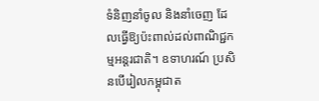ទំនិញនាំចូល និងនាំចេញ ដែលធ្វើឱ្យប៉ះពាល់ដល់ពាណិជ្ជកម្មអន្តរជាតិ។ ឧទាហរណ៍ ប្រសិនបើរៀលកម្ពុជាត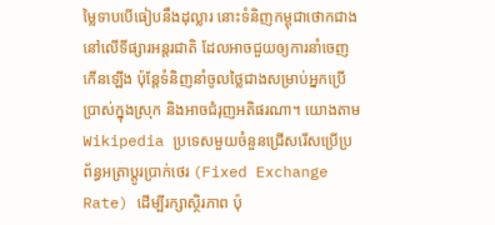ម្លៃទាបបើធៀបនឹងដុល្លារ នោះទំនិញកម្ពុជាថោកជាងនៅលើទីផ្សារអន្តរជាតិ ដែលអាចជួយឲ្យការនាំចេញកើនឡើង ប៉ុន្តែទំនិញនាំចូលថ្លៃជាងសម្រាប់អ្នកប្រើប្រាស់ក្នុងស្រុក និងអាចជំរុញអតិផរណា។ យោងតាម Wikipedia ប្រទេសមួយចំនួនជ្រើសរើសប្រើប្រព័ន្ធអត្រាប្តូរប្រាក់ថេរ (Fixed Exchange Rate) ដើម្បីរក្សាស្ថិរភាព ប៉ុ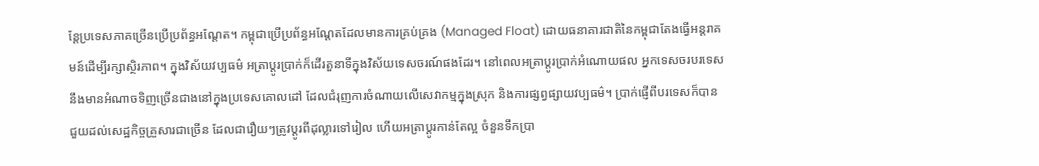ន្តែប្រទេសភាគច្រើនប្រើប្រព័ន្ធអណ្តែត។ កម្ពុជាប្រើប្រព័ន្ធអណ្តែតដែលមានការគ្រប់គ្រង (Managed Float) ដោយធនាគារជាតិនៃកម្ពុជាតែងធ្វើអន្តរាគមន៍ដើម្បីរក្សាស្ថិរភាព។ ក្នុងវិស័យវប្បធម៌ អត្រាប្តូរប្រាក់ក៏ដើរតួនាទីក្នុងវិស័យទេសចរណ៍ផងដែរ។ នៅពេលអត្រាប្តូរប្រាក់អំណោយផល អ្នកទេសចរបរទេសនឹងមានអំណាចទិញច្រើនជាងនៅក្នុងប្រទេសគោលដៅ ដែលជំរុញការចំណាយលើសេវាកម្មក្នុងស្រុក និងការផ្សព្វផ្សាយវប្បធម៌។ ប្រាក់ផ្ញើពីបរទេសក៏បានជួយដល់សេដ្ឋកិច្ចគ្រួសារជាច្រើន ដែលជារឿយៗត្រូវប្តូរពីដុល្លារទៅរៀល ហើយអត្រាប្តូរកាន់តែល្អ ចំនួនទឹកប្រា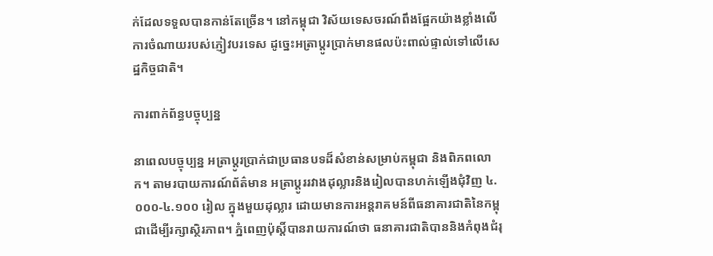ក់ដែលទទួលបានកាន់តែច្រើន។ នៅកម្ពុជា វិស័យទេសចរណ៍ពឹងផ្អែកយ៉ាងខ្លាំងលើការចំណាយរបស់ភ្ញៀវបរទេស ដូច្នេះអត្រាប្តូរប្រាក់មានផលប៉ះពាល់ផ្ទាល់ទៅលើសេដ្ឋកិច្ចជាតិ។

ការពាក់ព័ន្ធបច្ចុប្បន្ន

នាពេលបច្ចុប្បន្ន អត្រាប្តូរប្រាក់ជាប្រធានបទដ៏សំខាន់សម្រាប់កម្ពុជា និងពិភពលោក។ តាមរបាយការណ៍ព័ត៌មាន អត្រាប្តូររវាងដុល្លារនិងរៀលបានហក់ឡើងជុំវិញ ៤.០០០-៤.១០០ រៀល ក្នុងមួយដុល្លារ ដោយមានការអន្តរាគមន៍ពីធនាគារជាតិនៃកម្ពុជាដើម្បីរក្សាស្ថិរភាព។ ភ្នំពេញប៉ុស្តិ៍បានរាយការណ៍ថា ធនាគារជាតិបាននិងកំពុងជំរុ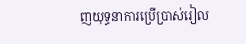ញយុទ្ធនាការប្រើប្រាស់រៀល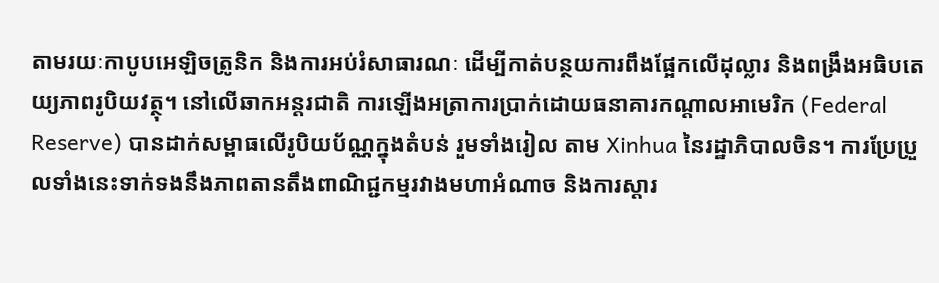តាមរយៈកាបូបអេឡិចត្រូនិក និងការអប់រំសាធារណៈ ដើម្បីកាត់បន្ថយការពឹងផ្អែកលើដុល្លារ និងពង្រឹងអធិបតេយ្យភាពរូបិយវត្ថុ។ នៅលើឆាកអន្តរជាតិ ការឡើងអត្រាការប្រាក់ដោយធនាគារកណ្តាលអាមេរិក (Federal Reserve) បានដាក់សម្ពាធលើរូបិយប័ណ្ណក្នុងតំបន់ រួមទាំងរៀល តាម Xinhua នៃរដ្ឋាភិបាលចិន។ ការប្រែប្រួលទាំងនេះទាក់ទងនឹងភាពតានតឹងពាណិជ្ជកម្មរវាងមហាអំណាច និងការស្តារ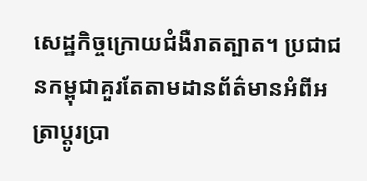សេដ្ឋកិច្ចក្រោយជំងឺរាតត្បាត។ ប្រជាជនកម្ពុជាគួរតែតាមដានព័ត៌មានអំពីអត្រាប្តូរប្រា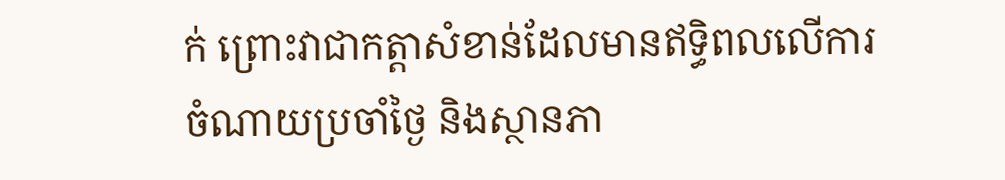ក់ ព្រោះវាជាកត្តាសំខាន់ដែលមានឥទ្ធិពលលើការចំណាយប្រចាំថ្ងៃ និងស្ថានភា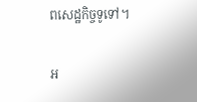ពសេដ្ឋកិច្ចទូទៅ។

អ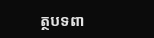ត្ថបទពា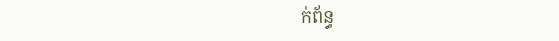ក់ព័ន្ធ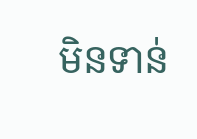មិនទាន់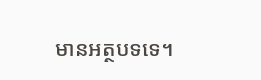មានអត្ថបទទេ។